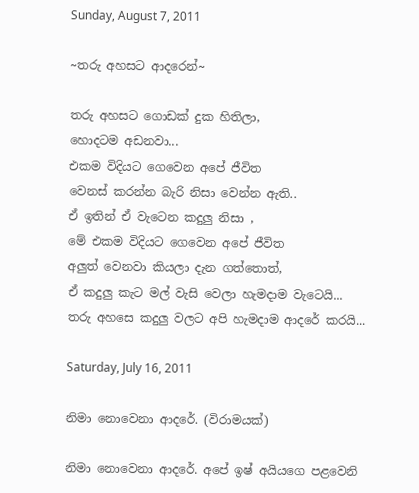Sunday, August 7, 2011

~තරු අහසට ආදරෙන්~

තරු අහසට ගොඩක් දුක හිතිලා,
හොදටම අඩනවා...
එකම විදියට ගෙවෙන අපේ ජීවිත
වෙනස් කරන්න බැරි නිසා වෙන්න ඇති..
ඒ ඉතින් ඒ වැටෙන කදුලු නිසා ,
මේ එකම විදියට ගෙවෙන අපේ ජීවිත
අලුත් වෙනවා කියලා දැන ගත්තොත්,
ඒ කදුලු කැට මල් වැසි වෙලා හැමදාම වැටෙයි...
තරු අහසෙ කදුලු වලට අපි හැමදාම ආදරේ කරයි...

Saturday, July 16, 2011

නිමා නොවෙනා ආදරේ. (විරාමයක්)

නිමා නොවෙනා ආදරේ. අපේ ඉෂ් අයියගෙ පළවෙනි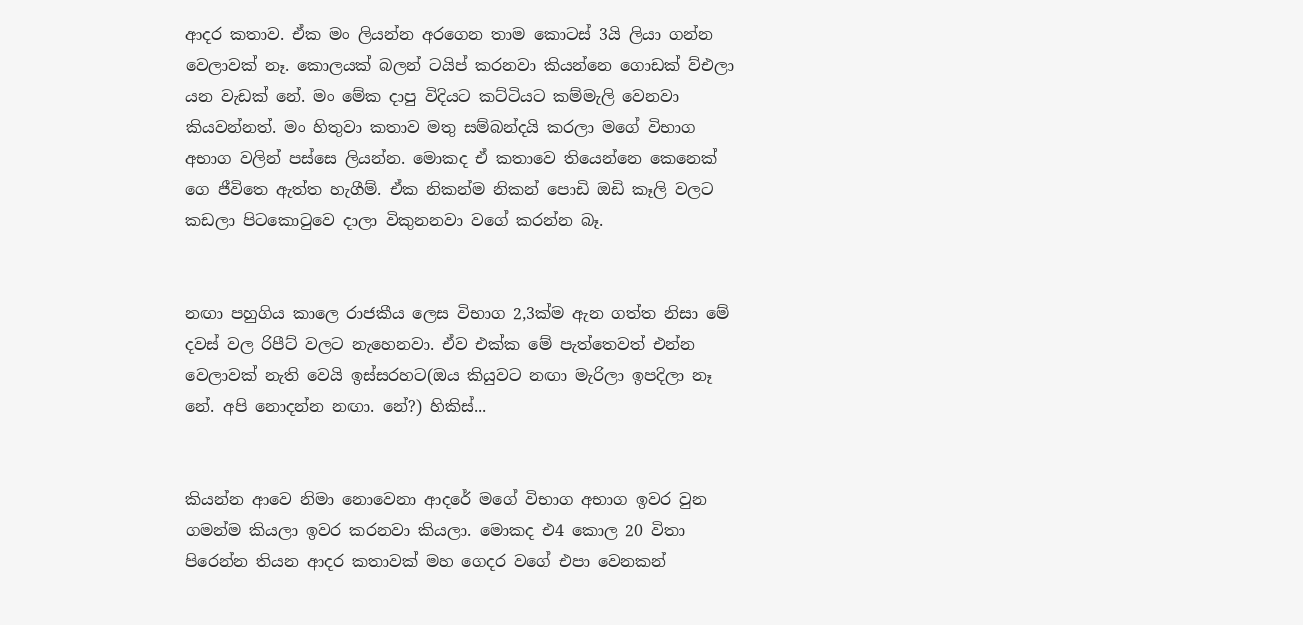ආදර කතාව. ඒක මං ලියන්න අරගෙන තාම කොටස් 3යි ලියා ගන්න වෙලාවක් නෑ. කොලයක් බලන් ටයිප් කරනවා කියන්නෙ ගොඩක් ව්එලා යන වැඩක් නේ. මං මේක දාපු විදියට කට්ටියට කම්මැලි වෙනවා කියවන්නත්. මං හිතුවා කතාව මතු සම්බන්දයි කරලා මගේ විභාග අභාග වලින් පස්සෙ ලියන්න. මොකද ඒ කතාවෙ තියෙන්නෙ කෙනෙක් ගෙ ජීවිතෙ ඇත්ත හැගීම්. ඒක නිකන්ම නිකන් පොඩි ඔඩි කෑලි වලට කඩලා පිටකොටුවෙ දාලා විකුනනවා වගේ කරන්න බෑ.


නඟා පහුගිය කාලෙ රාජකීය ලෙස විභාග 2,3ක්ම ඇන ගත්ත නිසා මේ දවස් වල රිපීට් වලට නැහෙනවා. ඒව එක්ක මේ පැත්තෙවත් එන්න වෙලාවක් නැති වෙයි ඉස්සරහට(ඔය කියුවට නඟා මැරිලා ඉපදිලා නෑ නේ. අපි නොදන්න නඟා. නේ?) හිකිස්...


කියන්න ආවෙ නිමා නොවෙනා ආදරේ මගේ විභාග අභාග ඉවර වුන ගමන්ම කියලා ඉවර කරනවා කියලා. මොකද එ4 කොල 20 විතා පිරෙන්න තියන ආදර කතාවක් මහ ගෙදර වගේ එපා වෙනකන්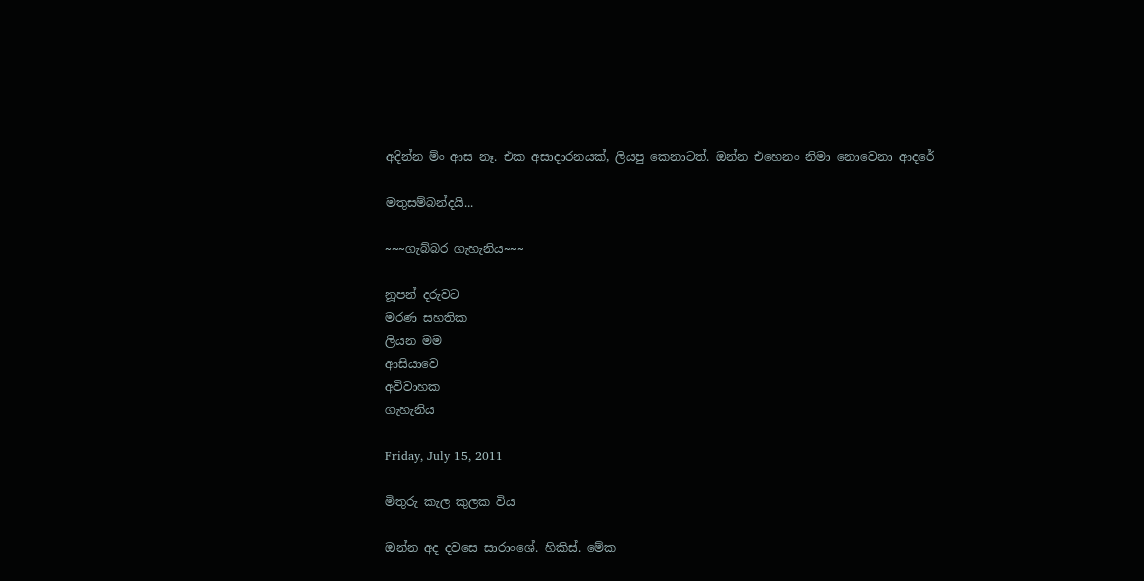අදින්න ම්ං ආස නෑ. එක අසාදාරනයක්, ලියපු කෙනාටත්. ඔන්න එහෙනං නිමා නොවෙනා ආදරේ

මතුසම්බන්දයි...

~~~ගැබ්බර ගැහැනිය~~~

නූපන් දරුවට
මරණ සහතික
ලියන මම
ආසියාවෙ
අවිවාහක
ගැහැනිය

Friday, July 15, 2011

මිතුරු කැල කුලක විය

ඔන්න අද දවසෙ සාරාංශේ. හිකිස්. මේක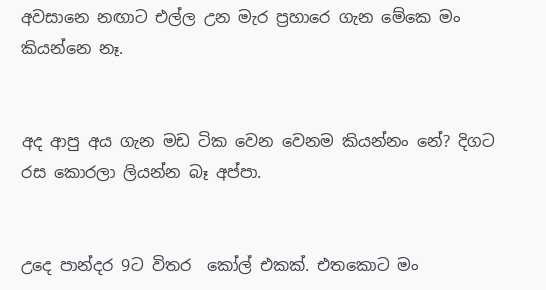අවසානෙ නඟාට එල්ල උන මැර ප්‍රහාරෙ ගැන මේකෙ මං කියන්නෙ නෑ.


අද ආපු අය ගැන මඩ ටික වෙන වෙනම කියන්නං නේ? දිගට රස කොරලා ලියන්න බෑ අප්පා.


උදෙ පාන්දර 9ට විතර  කෝල් එකක්. එතකොට මං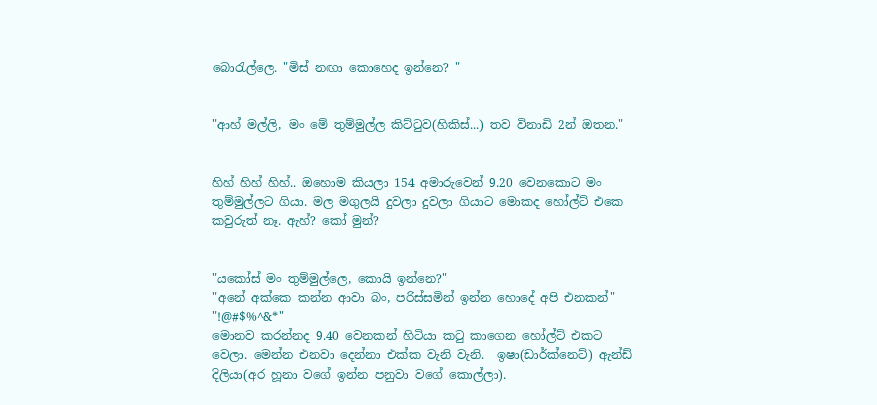බොරැල්ලෙ. "මිස් නඟා කොහෙද ඉන්නෙ? "


"ආහ් මල්ලි, මං මේ තුම්මුල්ල කිට්ටුව(හිකිස්...) තව විනාඩි 2න් ඔතන."


හිහ් හිහ් හිහ්.. ඔහොම කියලා 154 අමාරුවෙන් 9.20 වෙනකොට මං තුම්මුල්ලට ගියා. මල මගුලයි දුවලා දුවලා ගියාට මොකද හෝල්ට් එකෙ කවුරුත් නෑ. ඇහ්? කෝ මුන්?


"යකෝස් මං තුම්මුල්ලෙ, කොයි ඉන්නෙ?"
"අනේ අක්කෙ කන්න ආවා බං, පරිස්සමින් ඉන්න හොදේ අපි එනකන්"
"!@#$%^&*"
මොනව කරන්නද 9.40 වෙනකන් හිටියා කටු කාගෙන හෝල්ට් එකට වෙලා. මෙන්න එනවා දෙන්නා එක්ක වැනි වැනි.  ඉෂා(ඩාර්ක්නෙට්) ඇන්ඩ් දිලියා(අර හූනා වගේ ඉන්න පනුවා වගේ කොල්ලා).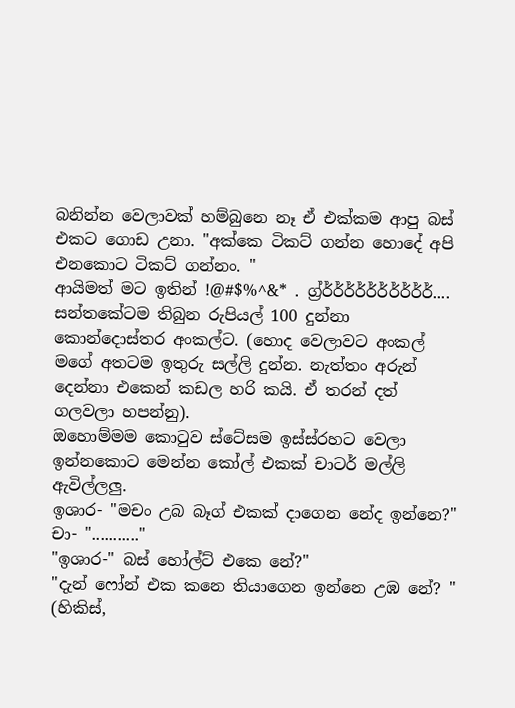බනින්න වෙලාවක් හම්බුනෙ නෑ ඒ එක්කම ආපු බස් එකට ගොඩ උනා. "අක්කෙ ටිකට් ගන්න හොදේ අපි එනකොට ටිකට් ගන්නං. "
ආයිමත් මට ඉතින් !@#$%^&* . ග්‍ර්ර්ර්ර්ර්ර්ර්ර්ර්ර්ර්....
සන්තකේටම තිබුන රුපියල් 100 දුන්නා කොන්දොස්තර අංකල්ට. (හොද වෙලාවට අංකල් මගේ අතටම ඉතුරු සල්ලි දුන්න. නැත්තං අරුන් දෙන්නා එකෙන් කඩල හරි කයි. ඒ තරන් දත් ගලවලා හපන්නු).
ඔහොම්මම කොටුව ස්ටේසම ඉස්ස්රහට වෙලා ඉන්නකොට මෙන්න කෝල් එකක් චාටර් මල්ලි ඇවිල්ලලු.
ඉශාර- "මචං උබ බෑග් එකක් දාගෙන නේද ඉන්නෙ?"
චා- "..........."
"ඉශාර-" බස් හෝල්ට් එකෙ නේ?"
"දැන් ෆෝන් එක කනෙ තියාගෙන ඉන්නෙ උඹ නේ? " (හිකිස්,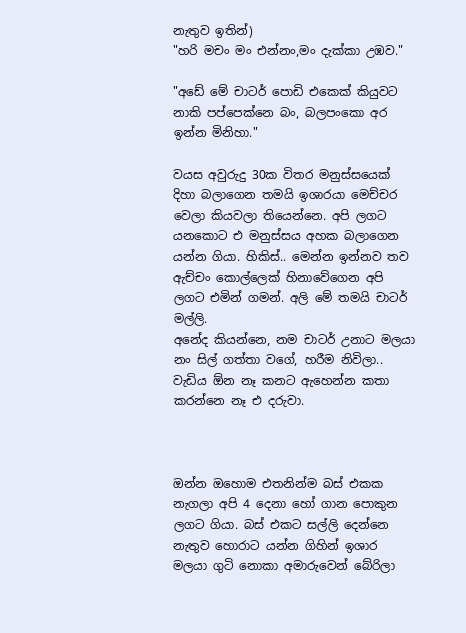නැතුව ඉතින්)
"හරි මචං මං එන්නං,මං දැක්කා උඹව."

"අඩේ මේ චාටර් පොඩි එකෙක් කියුවට නාකි පප්පෙක්නෙ බං, බලපංකො අර ඉන්න මිනිහා."

වයස අවුරුදු 30ක විතර මනුස්සයෙක් දිහා බලාගෙන තමයි ඉශාරයා මෙච්චර වෙලා කියවලා තියෙන්නෙ. අපි ලගට යනකොට එ මනුස්සය අහක බලාගෙන යන්න ගියා. හිකිස්.. මෙන්න ඉන්නව තව ඇච්චං කොල්ලෙක් හිනාවේගෙන අපි ලගට එමින් ගමන්. අලි මේ තමයි චාටර් මල්ලි.
අනේද කියන්නෙ, නම චාටර් උනාට මලයා නං සිල් ගත්තා වගේ, හරීම නිවිලා.. වැඩිය ඕන නෑ කනට ඇහෙන්න කතා කරන්නෙ නෑ එ දරුවා.



ඔන්න ඔහොම එතනින්ම බස් එකක නැගලා අපි 4 දෙනා හෝ ගාන පොකුන ලගට ගියා. බස් එකට සල්ලි දෙන්නෙ නැතුව හොරාට යන්න ගිහින් ඉශාර මලයා ගුටි නොකා අමාරුවෙන් බේරිලා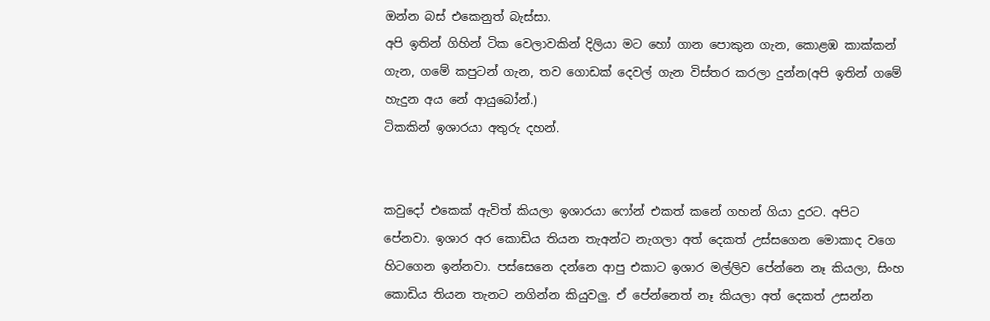ඔන්න බස් එකෙනුත් බැස්සා.
අපි ඉතින් ගිහින් ටික වෙලාවකින් දිලියා මට හෝ ගාන පොකුන ගැන, කොළඹ කාක්කන් ගැන, ගමේ කපුටන් ගැන, තව ගොඩක් දෙවල් ගැන විස්තර කරලා දුන්න(අපි ඉතින් ගමේ හැදුන අය නේ ආයුබෝන්.)
ටිකකින් ඉශාරයා අතුරු දහන්.


කවුදෝ එකෙක් ඇවිත් කියලා ඉශාරයා ෆෝන් එකත් කනේ ගහන් ගියා දුරට. අපිට පේනවා. ඉශාර අර කොඩිය තියන තැඅන්ට නැගලා අත් දෙකත් උස්සගෙන මොකාද වගෙ හිටගෙන ඉන්නවා. පස්සෙනෙ දන්නෙ ආපු එකාට ඉශාර මල්ලිව පේන්නෙ නෑ කියලා, සිංහ කොඩිය තියන තැනට නගින්න කියුවලු. ඒ පේන්නෙත් නෑ කියලා අත් දෙකත් උසන්න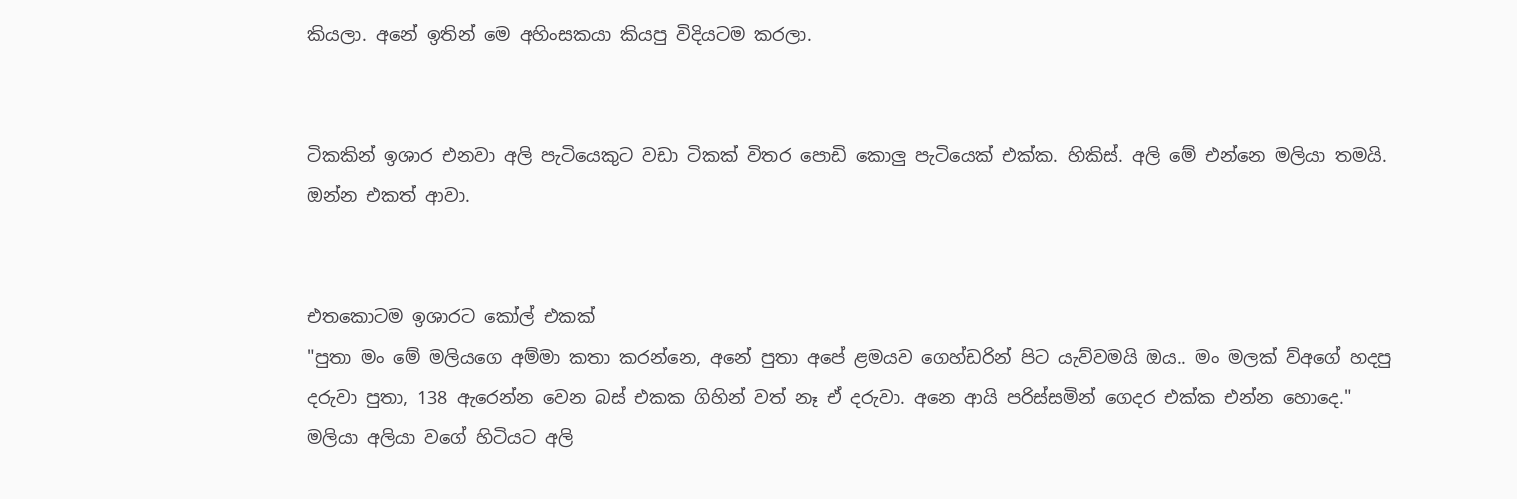කියලා. අනේ ඉතින් මෙ අහිංසකයා කියපු විදියටම කරලා.


ටිකකින් ඉශාර එනවා අලි පැටියෙකුට වඩා ටිකක් විතර පොඩි කොලු පැටියෙක් එක්ක. හිකිස්. අලි මේ එන්නෙ මලියා තමයි. ඔන්න එකත් ආවා.


එතකොටම ඉශාරට කෝල් එකක්
"පුතා මං මේ මලියගෙ අම්මා කතා කරන්නෙ, අනේ පුතා අපේ ළමයව ගෙහ්ඩරින් පිට යැව්වමයි ඔය.. මං මලක් ව්අගේ හදපු දරුවා පුතා, 138 ඇරෙන්න වෙන බස් එකක ගිහින් වත් නෑ ඒ දරුවා. අනෙ ආයි පරිස්සමින් ගෙදර එක්ක එන්න හොදෙ."
මලියා අලියා වගේ හිටියට අලි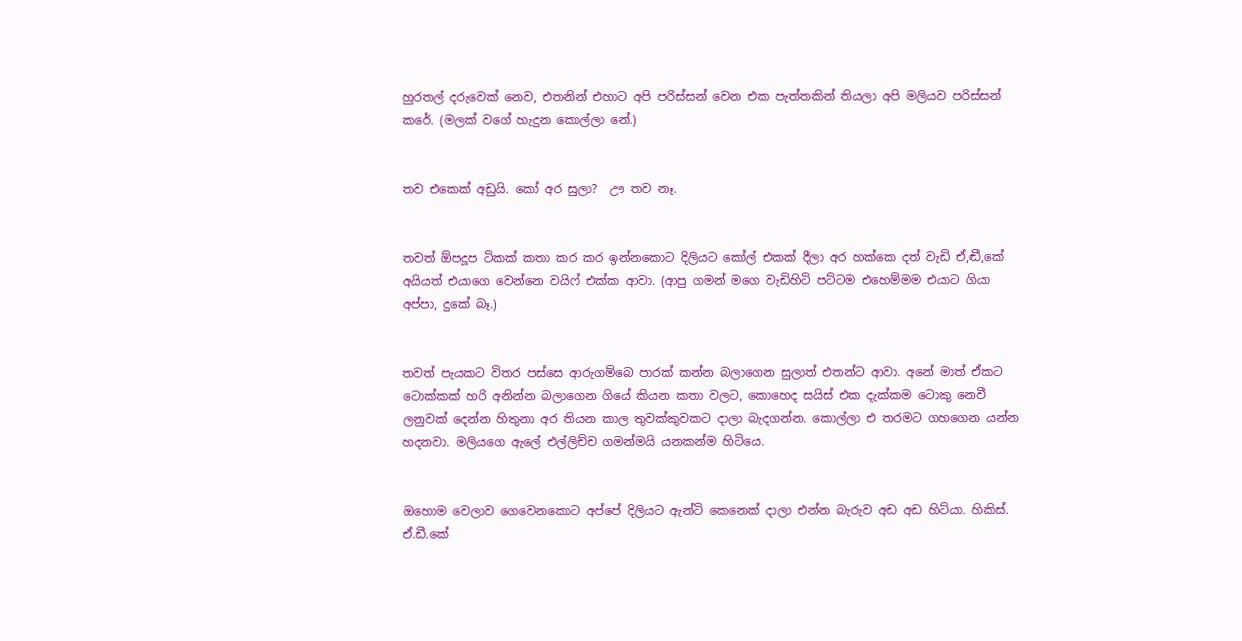හුරතල් දරුවෙක් නෙව, එතනින් එහාට අපි පරිස්සන් වෙන එක පැත්තකින් තියලා අපි මලියව පරිස්සන් කරේ. (මලක් වගේ හැදුන කොල්ලා නේ.)


තව එකෙක් අඩුයි. කෝ අර සුලා?  ඌ තව නෑ.


තවත් ඕපදූප ටිකක් කතා කර කර ඉන්නකොට දිලියට කෝල් එකක් දීලා අර හක්කෙ දත් වැඩි ඒ,ඬී,කේ අයියත් එයාගෙ වෙන්නෙ වයිෆ් එක්ක ආවා. (ආපු ගමන් මගෙ වැඩිහිටි පට්ටම එහෙම්මම එයාට ගියා අප්පා, දුකේ බෑ.)


තවත් පැයකට විතර පස්සෙ ආරුගම්බෙ පාරක් කන්න බලාගෙන සුලාත් එතන්ට ආවා. අනේ මාත් ඒකට ටොක්කක් හරි අනින්න බලාගෙන ගියේ කියන කතා වලට, කොහෙද සයිස් එක දැක්කම ටොකු නෙවී ලනුවක් දෙන්න හිතුනා අර තියන කාල තුවක්කුවකට දාලා බැදගන්න. කොල්ලා එ තරමට ගහගෙන යන්න හදනවා. මලියගෙ ඇලේ එල්ලිච්ච ගමන්මයි යනකන්ම හිටියෙ.


ඔහොම වෙලාව ගෙවෙනකොට අප්පේ දිලියට ඇන්ටි කෙනෙක් දාලා එන්න බැරුව අඩ අඩ හිට්යා. හිකිස්. ඒ.ඩී.කේ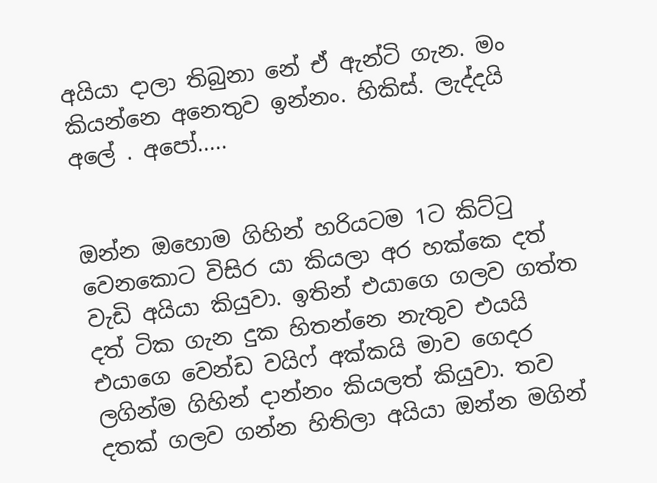අයියා දාලා තිබුනා නේ ඒ ඇන්ටි ගැන. මං කියන්නෙ අනෙතුව ඉන්නං. හිකිස්. ලැද්දයි අලේ . අපෝ.....


ඔන්න ඔහොම ගිහින් හරියටම 1ට කිට්ටු වෙනකොට විසිර යා කියලා අර හක්කෙ දත් වැඩි අයියා කියුවා. ඉතින් එයාගෙ ගලව ගත්ත දත් ටික ගැන දුක හිතන්නෙ නැතුව එයයි එයාගෙ වෙන්ඩ වයිෆ් අක්කයි මාව ගෙදර ලගින්ම ගිහින් දාන්නං කියලත් කියුවා. තව දතක් ගලව ගන්න හිතිලා අයියා ඔන්න මගින්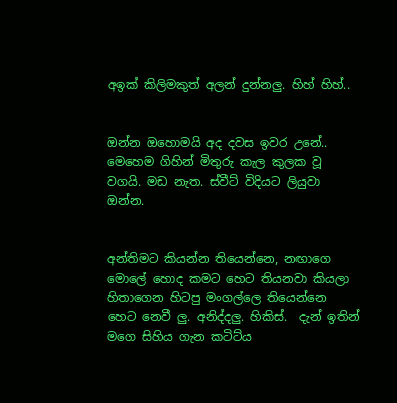අඉක් කිලිමකුත් අලන් දුන්නලු. හිහ් හිහ්..


ඔන්න ඔහොමයි අද දවස ඉවර උනේ.. මෙහෙම ගිහින් මිතුරු කැල කුලක වූ වගයි. මඩ නැත. ස්වීට් විදියට ලියුවා ඔන්න.


අන්තිමට කියන්න තියෙන්නෙ, නඟාගෙ මොලේ හොද කමට හෙට තියනවා කියලා හිතාගෙන හිටපු මංගල්ලෙ තියෙන්නෙ හෙට නෙවී ලු. අනිද්දලු. හිකිස්.  දැන් ඉතින් මගෙ සිහිය ගැන කටිට්ය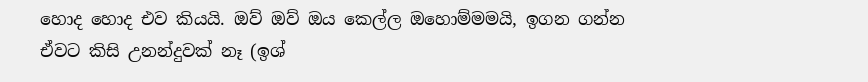හොද හොද එව කියයි. ඔව් ඔව් ඔය කෙල්ල ඔහොම්මමයි, ඉගන ගන්න ඒවට කිසි උනන්දුවක් නෑ (ඉශ්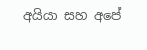අයියා සහ අපේ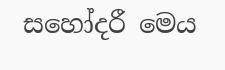සහෝදරී මෙය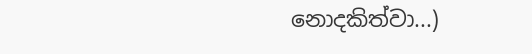නොදකිත්වා...)